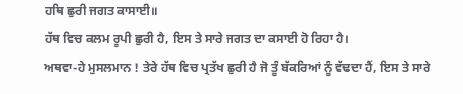ਹਥਿ ਛੁਰੀ ਜਗਤ ਕਾਸਾਈ॥
ਹੱਥ ਵਿਚ ਕਲਮ ਰੂਪੀ ਛੁਰੀ ਹੈ, ਇਸ ਤੇ ਸਾਰੇ ਜਗਤ ਦਾ ਕਸਾਈ ਹੋ ਰਿਹਾ ਹੈ।
ਅਥਵਾ-ਹੇ ਮੁਸਲਮਾਨ ! ਤੇਰੇ ਹੱਥ ਵਿਚ ਪ੍ਰਤੱਖ ਛੁਰੀ ਹੈ ਜੋ ਤੂੰ ਬੱਕਰਿਆਂ ਨੂੰ ਵੱਢਦਾ ਹੈਂ, ਇਸ ਤੇ ਸਾਰੇ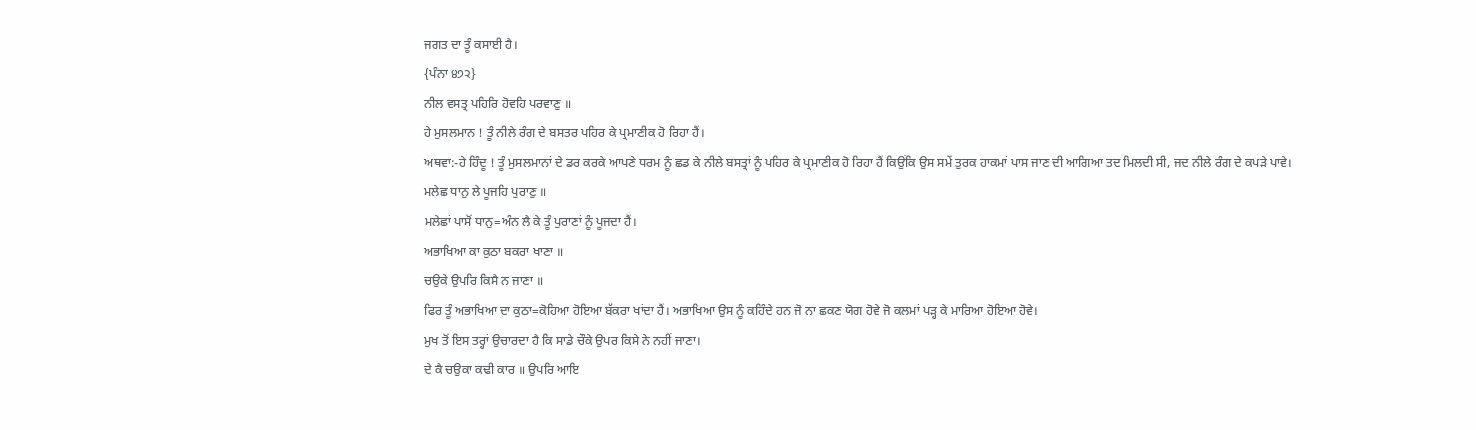ਜਗਤ ਦਾ ਤੂੰ ਕਸਾਈ ਹੈ।
{ਪੰਨਾ ੪੭੨}
ਨੀਲ ਵਸਤ੍ਰ ਪਹਿਰਿ ਹੋਵਹਿ ਪਰਵਾਣੁ ॥
ਹੇ ਮੁਸਲਮਾਨ ! ਤੂੰ ਨੀਲੇ ਰੰਗ ਦੇ ਬਸਤਰ ਪਹਿਰ ਕੇ ਪ੍ਰਮਾਣੀਕ ਹੋ ਰਿਹਾ ਹੈਂ।
ਅਥਵਾ:-ਹੇ ਹਿੰਦੂ ! ਤੂੰ ਮੁਸਲਮਾਨਾਂ ਦੇ ਡਰ ਕਰਕੇ ਆਪਣੇ ਧਰਮ ਨੂੰ ਛਡ ਕੇ ਨੀਲੇ ਬਸਤ੍ਰਾਂ ਨੂੰ ਪਹਿਰ ਕੇ ਪ੍ਰਮਾਣੀਕ ਹੋ ਰਿਹਾ ਹੈਂ ਕਿਉਂਕਿ ਉਸ ਸਮੇਂ ਤੁਰਕ ਹਾਕਮਾਂ ਪਾਸ ਜਾਣ ਦੀ ਆਗਿਆ ਤਦ ਮਿਲਦੀ ਸੀ, ਜਦ ਨੀਲੇ ਰੰਗ ਦੇ ਕਪੜੇ ਪਾਵੇ।
ਮਲੇਛ ਧਾਨੁ ਲੇ ਪੂਜਹਿ ਪੁਰਾਣੁ ॥
ਮਲੇਛਾਂ ਪਾਸੋਂ ਧਾਨੁ=ਅੰਨ ਲੈ ਕੇ ਤੂੰ ਪੁਰਾਣਾਂ ਨੂੰ ਪੂਜਦਾ ਹੈਂ।
ਅਭਾਖਿਆ ਕਾ ਕੁਠਾ ਬਕਰਾ ਖਾਣਾ ॥
ਚਉਕੇ ਉਪਰਿ ਕਿਸੈ ਨ ਜਾਣਾ ॥
ਫਿਰ ਤੂੰ ਅਭਾਖਿਆ ਦਾ ਕੁਠਾ=ਕੋਹਿਆ ਹੋਇਆ ਬੱਕਰਾ ਖਾਂਦਾ ਹੈਂ। ਅਭਾਖਿਆ ਉਸ ਨੂੰ ਕਹਿੰਦੇ ਹਨ ਜੋ ਨਾ ਛਕਣ ਯੋਗ ਹੋਵੇ ਜੋ ਕਲਮਾਂ ਪੜ੍ਹ ਕੇ ਮਾਰਿਆ ਹੋਇਆ ਹੋਵੇ।
ਮੁਖ ਤੋਂ ਇਸ ਤਰ੍ਹਾਂ ਉਚਾਰਦਾ ਹੈ ਕਿ ਸਾਡੇ ਚੌਕੇ ਉਪਰ ਕਿਸੇ ਨੇ ਨਹੀਂ ਜਾਣਾ।
ਦੇ ਕੈ ਚਉਕਾ ਕਢੀ ਕਾਰ ॥ ਉਪਰਿ ਆਇ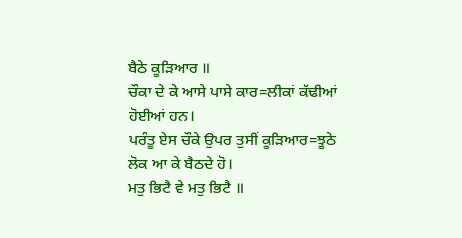ਬੈਠੇ ਕੂੜਿਆਰ ॥
ਚੌਕਾ ਦੇ ਕੇ ਆਸੇ ਪਾਸੇ ਕਾਰ=ਲੀਕਾਂ ਕੱਢੀਆਂ ਹੋਈਆਂ ਹਨ।
ਪਰੰਤੂ ਏਸ ਚੌਕੇ ਉਪਰ ਤੁਸੀਂ ਕੂੜਿਆਰ=ਝੂਠੇ ਲੋਕ ਆ ਕੇ ਬੈਠਦੇ ਹੋ।
ਮਤੁ ਭਿਟੈ ਵੇ ਮਤੁ ਭਿਟੈ ॥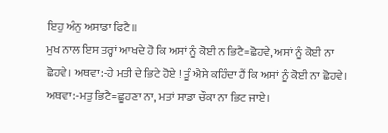ਇਹੁ ਅੰਨੁ ਅਸਾਡਾ ਫਿਟੈ॥
ਮੁਖ ਨਾਲ ਇਸ ਤਰ੍ਹਾਂ ਆਖਦੇ ਹੋ ਕਿ ਅਸਾਂ ਨੂੰ ਕੋਈ ਨ ਭਿਟੈ=ਛੋਹਵੇ, ਅਸਾਂ ਨੂੰ ਕੋਈ ਨਾ ਛੋਹਵੇ। ਅਥਵਾ:-ਹੇ ਮਤੀ ਦੇ ਭਿਟੇ ਹੋਏ ! ਤੂੰ ਐਸੇ ਕਹਿੰਦਾ ਹੈਂ ਕਿ ਅਸਾਂ ਨੂੰ ਕੋਈ ਨਾ ਛੋਹਵੇ। ਅਥਵਾ:-ਮਤੁ ਭਿਟੈ=ਛੂਹਣਾ ਨਾ, ਮਤਾਂ ਸਾਡਾ ਚੌਕਾ ਨਾ ਭਿਟ ਜਾਏ।